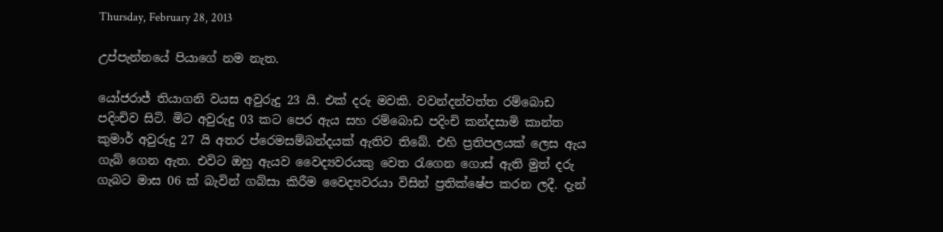Thursday, February 28, 2013

උප්පැන්නයේ පියාගේ නම නැත.

යෝජරාජ් තියාගනි වයස අවුරුදු 23 යි. එක් දරු මවකි. වවන්දන්වත්ත රම්බොඩ පදිංචිව සිටි. මිට අවුරුදු 03 කට පෙර ඇය සහ රම්බොඩ පදිංචි කන්දසාමි කාන්ත කුමාර් අවුරුදු 27 යි අතර ප්රෙමසම්බන්දයක් ඇතිව තිබේ. එහි ප්‍රතිපලයක් ලෙස ඇය ගැබ් ගෙන ඇත. එවිට ඔහු ඇයව වෛද්‍යවරයකු වෙත රැගෙන ගොස් ඇති මුත් දරු ගැබට මාස 06 ක් බැවින් ගබ්සා කිරීම වෛද්‍යවරයා විසින් ප්‍රතික්ෂේප කරන ලදී. දැන්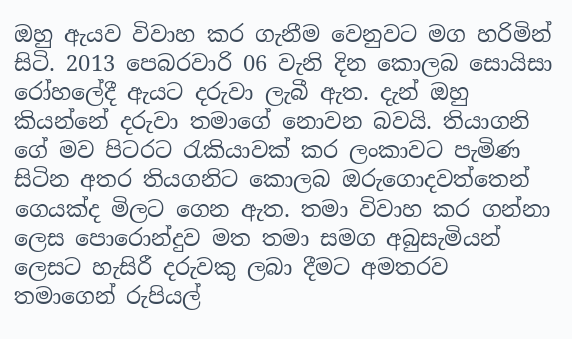ඔහු ඇයව විවාහ කර ගැනීම වෙනුවට මග හරිමින් සිටි. 2013 පෙබරවාරි 06 වැනි දින කොලබ සොයිසා රෝහලේදී ඇයට දරුවා ලැබී ඇත. දැන් ඔහු කියන්නේ දරුවා තමාගේ නොවන බවයි. තියාගනි ගේ මව පිටරට රැකියාවක් කර ලංකාවට පැමිණ සිටින අතර තියගනිට කොලබ ඔරුගොදවත්තෙන් ගෙයක්ද මිලට ගෙන ඇත. තමා විවාහ කර ගන්නා ලෙස පොරොන්දුව මත තමා සමග අබුසැමියන් ලෙසට හැසිරී දරුවකු ලබා දීමට අමතරව තමාගෙන් රුපියල්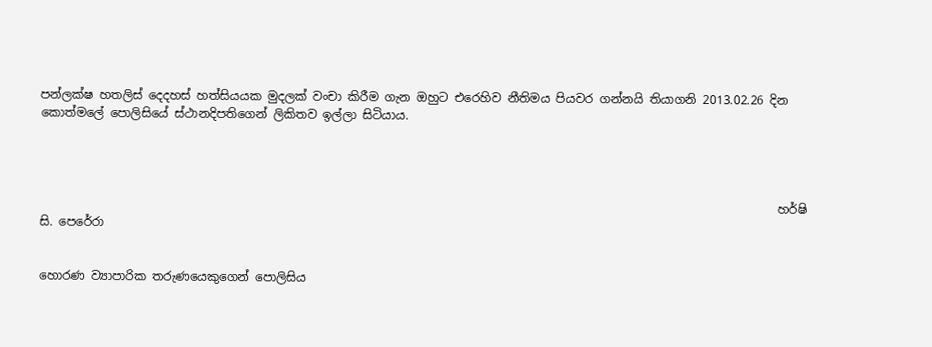පන්ලක්ෂ හතලිස් දෙදහස් හත්සියයක මුදලක් වංචා කිරීම ගැන ඔහුට එරෙහිව නීතිමය පියවර ගන්නයි තියාගනි 2013.02.26 දින කොත්මලේ පොලිසියේ ස්ථානදිපතිගෙන් ලිකිතව ඉල්ලා සිටියාය.




                                                                                                                           හර්ෂි සි. පෙරේරා


හොරණ ව්‍යාපාරික තරුණයෙකුගෙන් පොලිසිය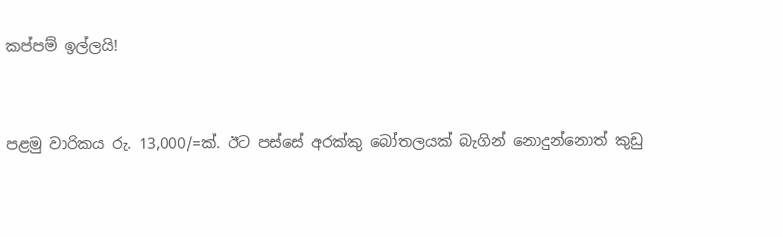කප්පම් ඉල්ලයි!


පළමු වාරිකය රු. 13,000/=ක්. ඊට පස්සේ අරක්කු බෝතලයක් බැගින් නොදුන්නොත් කුඩු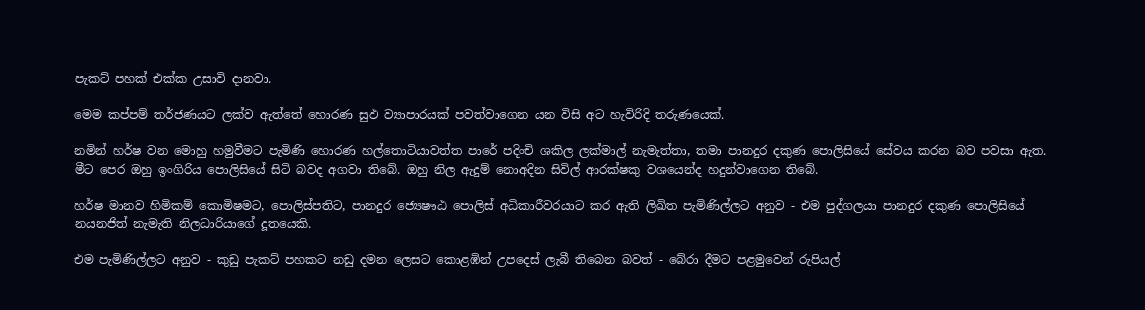පැකට් පහක් එක්ක උසාවි දානවා.

මෙම කප්පම් තර්ජණයට ලක්ව ඇත්තේ හොරණ සුඵ ව්‍යාපාරයක් පවත්වාගෙන යන විසි අට හැවිරිදි තරුණයෙක්.

නමින් හර්ෂ වන මොහු හමුවීමට පැමිණි හොරණ හල්තොටියාවත්ත පාරේ පදිංචි ශකිල ලක්මාල් නැමැත්තා, තමා පානදුර දකුණ පොලිසියේ සේවය කරන බව පවසා ඇත. මීට පෙර ඔහු ඉංගිරිය පොලිසියේ සිටි බවද අගවා තිබේ. ඔහු නිල ඇදුම් නොඅදින සිවිල් ආරක්ෂකු වශයෙන්ද හදුන්වාගෙන තිබේ.

හර්ෂ මානව හිමිකම් කොමිෂමට, පොලිස්පතිට, පානදුර ජ්‍යෙෂෟඨ පොලිස් අධිකාරීවරයාට කර ඇති ලිඛිත පැමිණිල්ලට අනුව - එම පුද්ගලයා පානදුර දකුණ පොලිසියේ නයනජිත් නැමැති නිලධාරියාගේ දූතයෙකි.

එම පැමිණිල්ලට අනුව - කුඩු පැකට් පහකට නඩු දමන ලෙසට කොළඹින් උපදෙස් ලැබී තිබෙන බවත් - බේරා දීමට පළමුවෙන් රුපියල්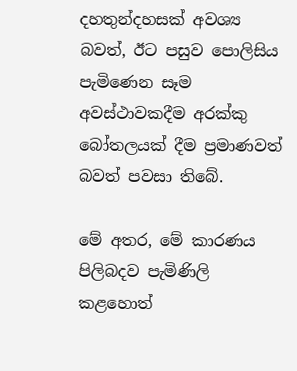දහතුන්දහසක් අවශ්‍ය බවත්, ඊට පසුව පොලිසිය පැමිණෙන සෑම අවස්ථාවකදීම අරක්කු බෝතලයක් දීම ප්‍රමාණවත් බවත් පවසා තිබේ.

මේ අතර, මේ කාරණය පිලිබදව පැමිණිලි කළහොත්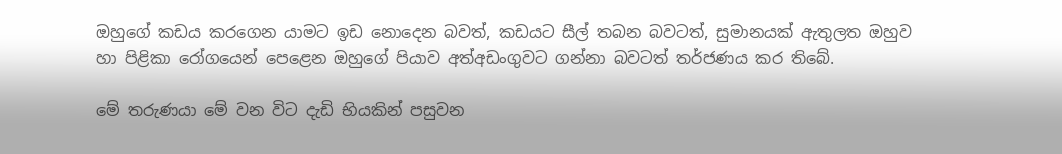ඔහුගේ කඩය කරගෙන යාමට ඉඩ නොදෙන බවත්, කඩයට සීල් තබන බවටත්, සුමානයක් ඇතුලත ඔහුව හා පිළිකා රෝගයෙන් පෙළෙන ඔහුගේ පියාව අත්අඩංගුවට ගන්නා බවටත් තර්ජණය කර තිබේ.

මේ තරුණයා මේ වන විට දැඩි භියකින් පසුවන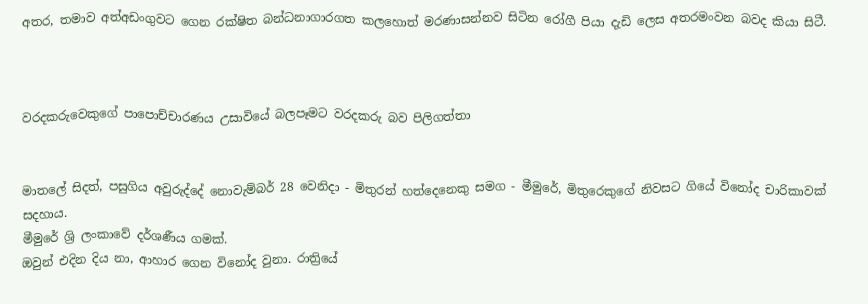අතර, තමාව අත්අඩංගුවට ගෙන රක්ෂිත බන්ධනාගාරගත කලහොත් මරණාසන්නව සිටින රෝගී පියා දැඩි ලෙස අතරමංවන බවද කියා සිටී.



වරදකරුවෙකුගේ පාපොච්චාරණය උසාවියේ බලපෑමට වරදකරු බව පිලිගත්තා


මාතලේ සිදත්, පසුගිය අවුරුද්දේ නොවැම්බර් 28 වෙනිදා - මිතුරන් හත්දෙනෙකු සමග - මීමුරේ, මිතුරෙකුගේ නිවසට ගියේ විනෝද චාරිකාවක් සදහාය.
මීමුරේ ශ්‍රි ලංකාවේ දර්ශණීය ගමක්.
ඔවුන් එදින දිය නා, ආහාර ගෙන විනෝද වුනා. රාත්‍රියේ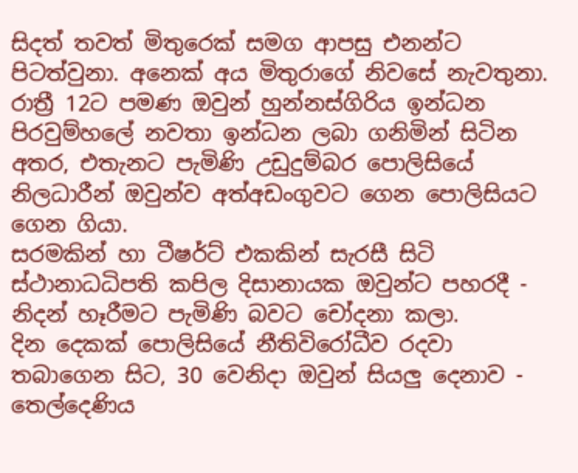සිදත් තවත් මිතුරෙක් සමග ආපසු එනන්ට පිටත්වුනා. අනෙක් අය මිතුරාගේ නිවසේ නැවතුනා.
රාත්‍රී 12ට පමණ ඔවුන් හුන්නස්ගිරිය ඉන්ධන පිරවුම්හලේ නවතා ඉන්ධන ලබා ගනිමින් සිටින අතර, එතැනට පැමිණි උඩුදුම්බර පොලිසියේ නිලධාරීන් ඔවුන්ව අත්අඩංගුවට ගෙන පොලිසියට ගෙන ගියා.
සරමකින් හා ටීෂර්ට් එකකින් සැරසී සිටි ස්ථානාධධිපති කපිල දිසානායක ඔවුන්ට පහරදී - නිදන් හෑරීමට පැමිණි බවට චෝදනා කලා.
දින දෙකක් පොලිසියේ නීතිවිරෝධීව රදවා තබාගෙන සිට, 30 වෙනිදා ඔවුන් සියලු දෙනාව - තෙල්දෙණිය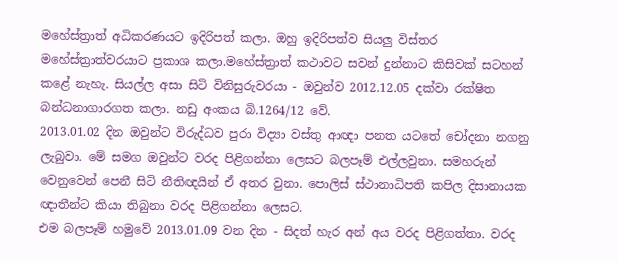මහේස්ත්‍රාත් අධිකරණයට ඉදිරිපත් කලා. ඔහු ඉදිරිපත්ව සියලු විස්තර මහේස්ත්‍රාත්වරයාට ප්‍රකාශ කලා.මහේස්ත්‍රාත් කථාවට සවන් දුන්නාට කිසිවක් සටහන් කළේ නැහැ. සියල්ල අසා සිටි විනිසුරුවරයා - ඔවුන්ව 2012.12.05 දක්වා රක්ෂිත බන්ධනාගාරගත කලා. නඩු අංකය බි.1264/12 වේ.
2013.01.02 දින ඔවුන්ට විරුද්ධව පුරා විද්‍යා වස්තු ආඥා පනත යටතේ චෝදනා නගනු ලැබුවා. මේ සමග ඔවුන්ට වරද පිළිගන්නා ලෙසට බලපෑම් එල්ලවුනා. සමහරුන් වෙනුවෙන් පෙනී සිටි නීතිඥයින් ඒ අතර වුනා. පොලිස් ස්ථානාධිපති කපිල දිසානායක ඥාතීන්ට කියා තිබුනා වරද පිළිගන්නා ලෙසට.
එම බලපෑම් හමුවේ 2013.01.09 වන දින - සිදත් හැර අන් අය වරද පිළිගත්තා. වරද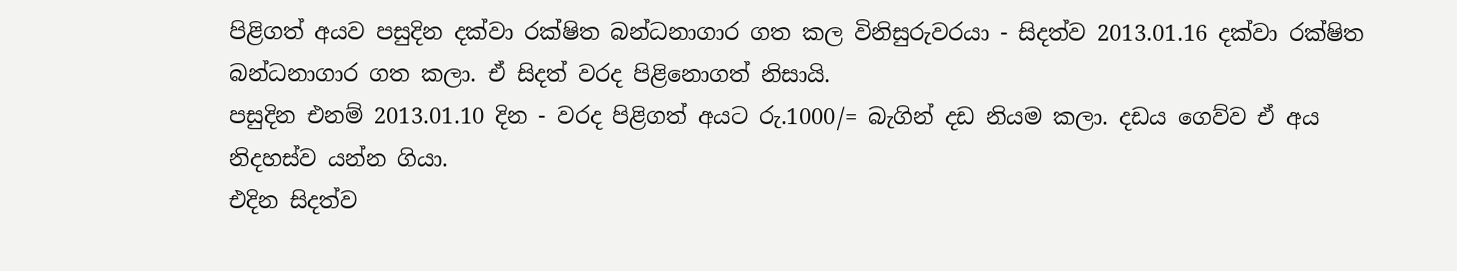පිළිගත් අයව පසුදින දක්වා රක්ෂිත බන්ධනාගාර ගත කල විනිසුරුවරයා - සිදත්ව 2013.01.16 දක්වා රක්ෂිත බන්ධනාගාර ගත කලා. ඒ සිදත් වරද පිළිනොගත් නිසායි.
පසුදින එනම් 2013.01.10 දින - වරද පිළිගත් අයට රු.1000/= බැගින් දඩ නියම කලා. දඩය ගෙව්ව ඒ අය නිදහස්ව යන්න ගියා.
එදින සිදත්ව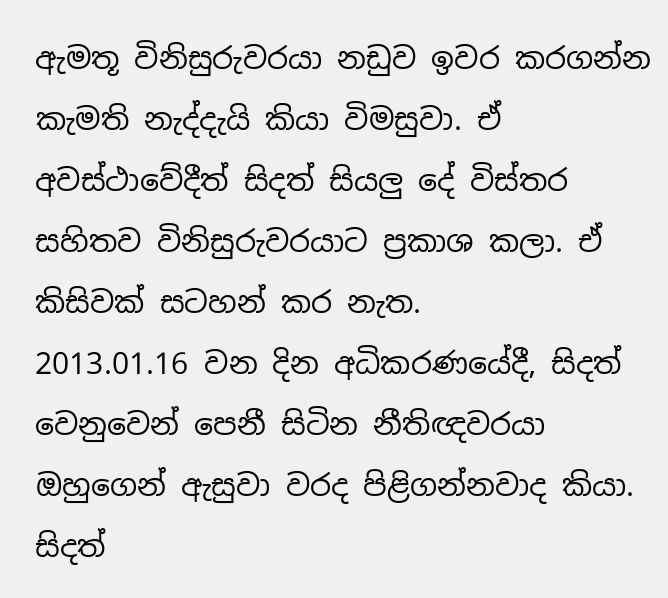ඇමතූ විනිසුරුවරයා නඩුව ඉවර කරගන්න කැමති නැද්දැයි කියා විමසුවා. ඒ අවස්ථාවේදීත් සිදත් සියලු දේ විස්තර සහිතව විනිසුරුවරයාට ප්‍රකාශ කලා. ඒ කිසිවක් සටහන් කර නැත.
2013.01.16 වන දින අධිකරණයේදී, සිදත් වෙනුවෙන් පෙනී සිටින නීතිඥවරයා ඔහුගෙන් ඇසුවා වරද පිළිගන්නවාද කියා. සිදත්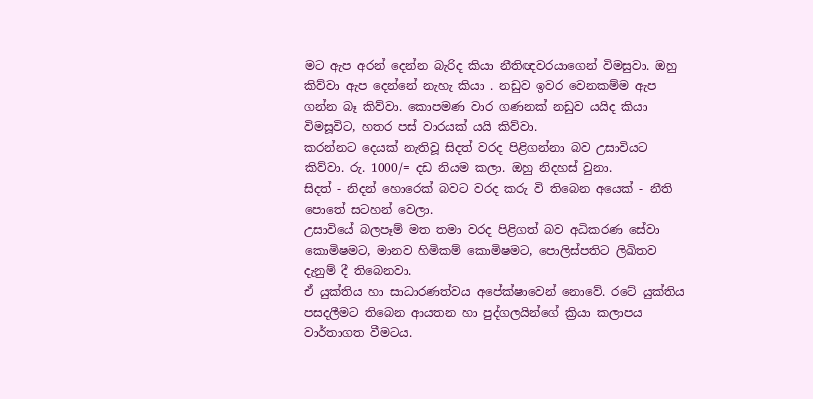මට ඇප අරන් දෙන්න බැරිද කියා නීතිඥවරයාගෙන් විමසුවා. ඔහු කිව්වා ඇප දෙන්නේ නැහැ කියා . නඩුව ඉවර වෙනකම්ම ඇප ගන්න බෑ කිව්වා. කොපමණ වාර ගණනක් නඩුව යයිද කියා විමසූවිට, හතර පස් වාරයක් යයි කිව්වා.
කරන්නට දෙයක් නැතිවූ සිදත් වරද පිළිගන්නා බව උසාවියට කිව්වා. රු. 1000/= දඩ නියම කලා. ඔහු නිදහස් වුනා.
සිදත් - නිදන් හොරෙක් බවට වරද කරු වි තිබෙන අයෙක් - නීති පොතේ සටහන් වෙලා.
උසාවියේ බලපෑම් මත තමා වරද පිළිගත් බව අධිකරණ සේවා කොමිෂමට, මානව හිමිකම් කොමිෂමට, පොලිස්පතිට ලිඛිතව දැනුම් දී තිබෙනවා.
ඒ යුක්තිය හා සාධාරණත්වය අපේක්ෂාවෙන් නොවේ. රටේ යුක්තිය පසදලීමට තිබෙන ආයතන හා පුද්ගලයින්ගේ ක්‍රියා කලාපය වාර්තාගත වීමටය.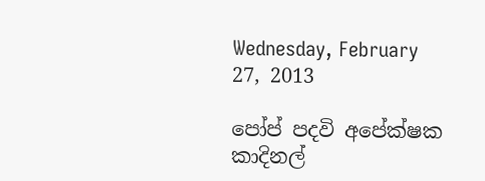Wednesday, February 27, 2013

පෝප් පදවි අපේක්ෂක කාදිනල්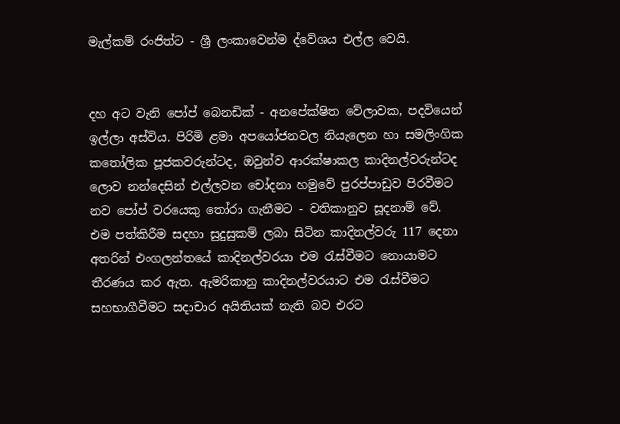මැල්කම් රංජිත්ට - ශ්‍රී ලංකාවෙන්ම ද්වේශය එල්ල වෙයි.


දහ අට වැනි පෝප් බෙනඩික් - අනපේක්ෂිත වේලාවක, පදවියෙන් ඉල්ලා අස්විය. පිරිමි ළමා අපයෝජනවල නියැලෙන හා සමලිංගික කතෝලික පූජකවරුන්ටද, ඔවුන්ව ආරක්ෂාකල කාදිනල්වරුන්ටද ලොව නන්දෙසින් එල්ලවන චෝදනා හමුවේ පුරප්පාඩුව පිරවීමට නව පෝප් වරයෙකු තෝරා ගැනීමට - වතිකානුව සූදනාම් වේ.
එම පත්කිරීම සදහා සුදුසුකම් ලබා සිටින කාදිනල්වරු 117 දෙනා අතරින් එංගලන්තයේ කාදිනල්වරයා එම රැස්වීමට නොයාමට තීරණය කර ඇත. ඇමරිකානු කාදිනල්වරයාට එම රැස්වීමට සහභාගීවීමට සදාචාර අයිතියක් නැති බව එරට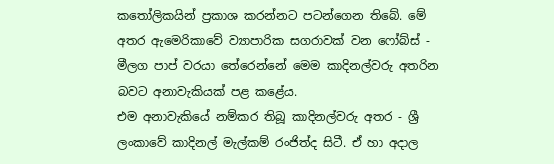කතෝලිකයින් ප්‍රකාශ කරන්නට පටන්ගෙන තිබේ. මේ අතර ඇමෙරිකාවේ ව්‍යාපාරික සගරාවක් වන ෆෝබ්ස් - මීලග පාප් වරයා තේරෙන්නේ මෙම කාදිනල්වරු අතරින බවට අනාවැකියක් පළ කළේය.
එම අනාවැකියේ නම්කර තිබූ කාදිනල්වරු අතර - ශ්‍රී ලංකාවේ කාදිනල් මැල්කම් රංජිත්ද සිටී. ඒ හා අදාල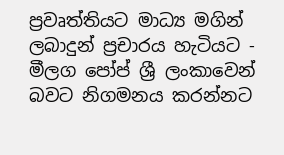ප්‍රවෘත්තියට මාධ්‍ය මගින් ලබාදුන් ප්‍රචාරය හැටියට - මීලග පෝප් ශ්‍රී ලංකාවෙන් බවට නිගමනය කරන්නට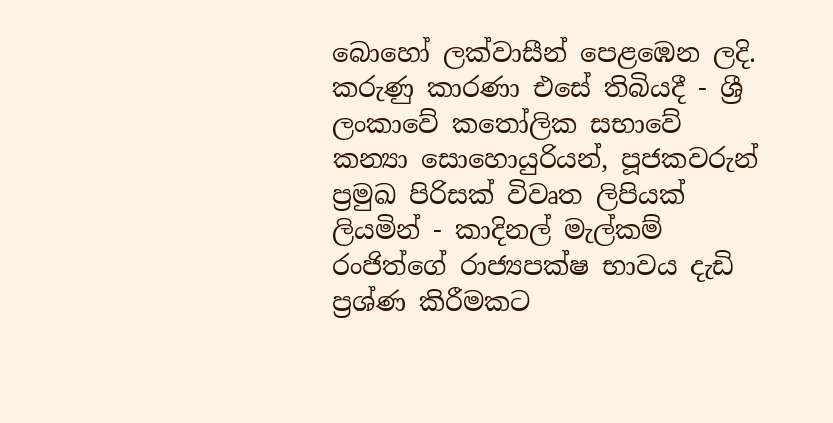බොහෝ ලක්වාසීන් පෙළඹෙන ලදි.
කරුණු කාරණා එසේ තිබියදී - ශ්‍රී ලංකාවේ කතෝලික සභාවේ කන්‍යා සොහොයුරියන්, පූජකවරුන් ප්‍රමුඛ පිරිසක් විවෘත ලිපියක් ලියමින් - කාදිනල් මැල්කම් රංජිත්ගේ රාජ්‍යපක්ෂ භාවය දැඩි ප්‍රශ්ණ කිරීමකට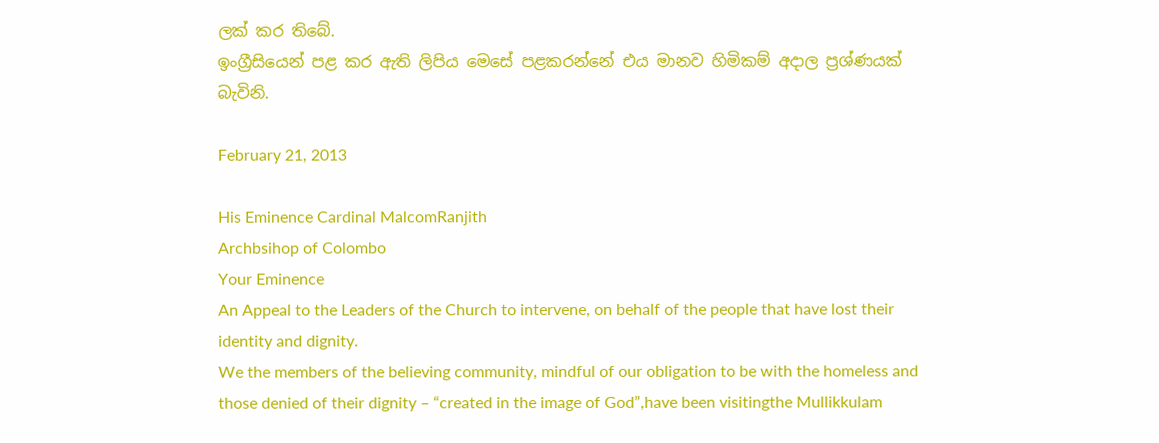ලක් කර තිබේ.
ඉංග්‍රීසියෙන් පළ කර ඇති ලිපිය මෙසේ පළකරන්නේ එය මානව හිමිකම් අදාල ප්‍රශ්ණයක් බැවිනි.

February 21, 2013

His Eminence Cardinal MalcomRanjith
Archbsihop of Colombo
Your Eminence
An Appeal to the Leaders of the Church to intervene, on behalf of the people that have lost their identity and dignity.
We the members of the believing community, mindful of our obligation to be with the homeless and those denied of their dignity – “created in the image of God”,have been visitingthe Mullikkulam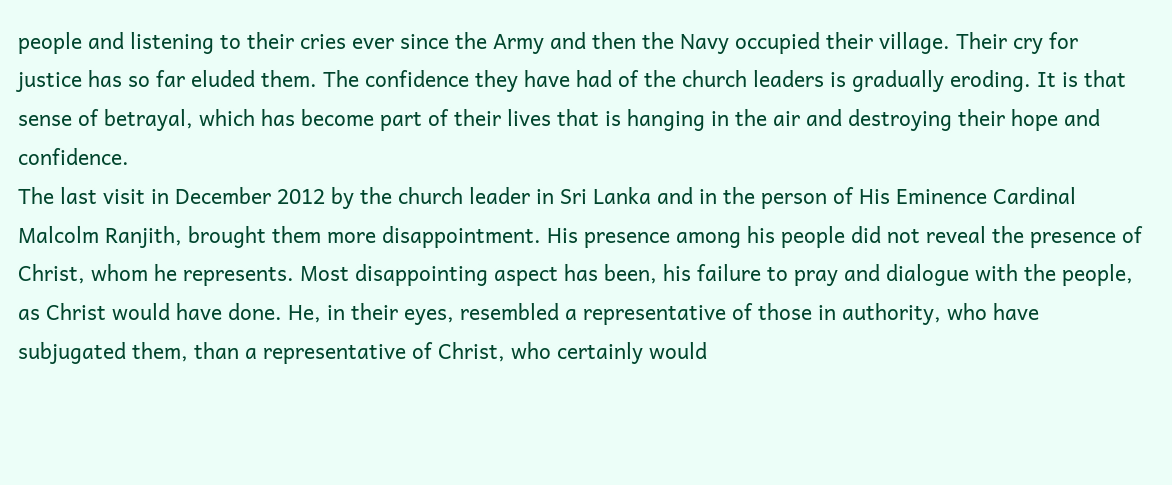people and listening to their cries ever since the Army and then the Navy occupied their village. Their cry for justice has so far eluded them. The confidence they have had of the church leaders is gradually eroding. It is that sense of betrayal, which has become part of their lives that is hanging in the air and destroying their hope and confidence.
The last visit in December 2012 by the church leader in Sri Lanka and in the person of His Eminence Cardinal Malcolm Ranjith, brought them more disappointment. His presence among his people did not reveal the presence of Christ, whom he represents. Most disappointing aspect has been, his failure to pray and dialogue with the people, as Christ would have done. He, in their eyes, resembled a representative of those in authority, who have subjugated them, than a representative of Christ, who certainly would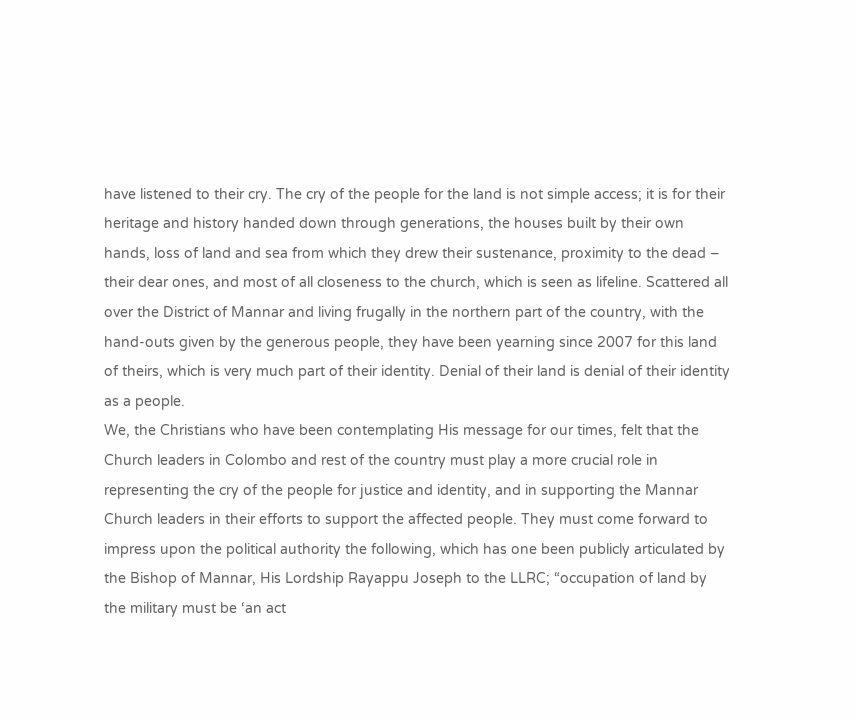have listened to their cry. The cry of the people for the land is not simple access; it is for their heritage and history handed down through generations, the houses built by their own hands, loss of land and sea from which they drew their sustenance, proximity to the dead – their dear ones, and most of all closeness to the church, which is seen as lifeline. Scattered all over the District of Mannar and living frugally in the northern part of the country, with the hand-outs given by the generous people, they have been yearning since 2007 for this land of theirs, which is very much part of their identity. Denial of their land is denial of their identity as a people.
We, the Christians who have been contemplating His message for our times, felt that the Church leaders in Colombo and rest of the country must play a more crucial role in representing the cry of the people for justice and identity, and in supporting the Mannar Church leaders in their efforts to support the affected people. They must come forward to impress upon the political authority the following, which has one been publicly articulated by the Bishop of Mannar, His Lordship Rayappu Joseph to the LLRC; “occupation of land by the military must be ‘an act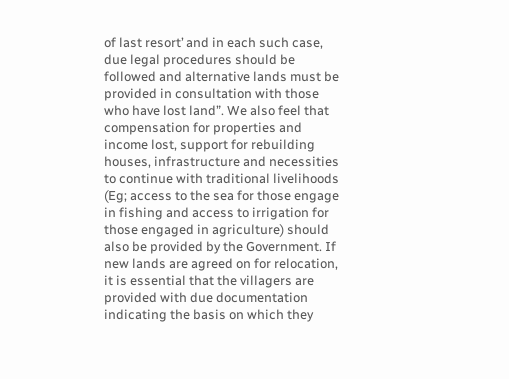of last resort’ and in each such case, due legal procedures should be followed and alternative lands must be provided in consultation with those who have lost land”. We also feel that compensation for properties and income lost, support for rebuilding houses, infrastructure and necessities to continue with traditional livelihoods (Eg; access to the sea for those engage in fishing and access to irrigation for those engaged in agriculture) should also be provided by the Government. If new lands are agreed on for relocation, it is essential that the villagers are provided with due documentation indicating the basis on which they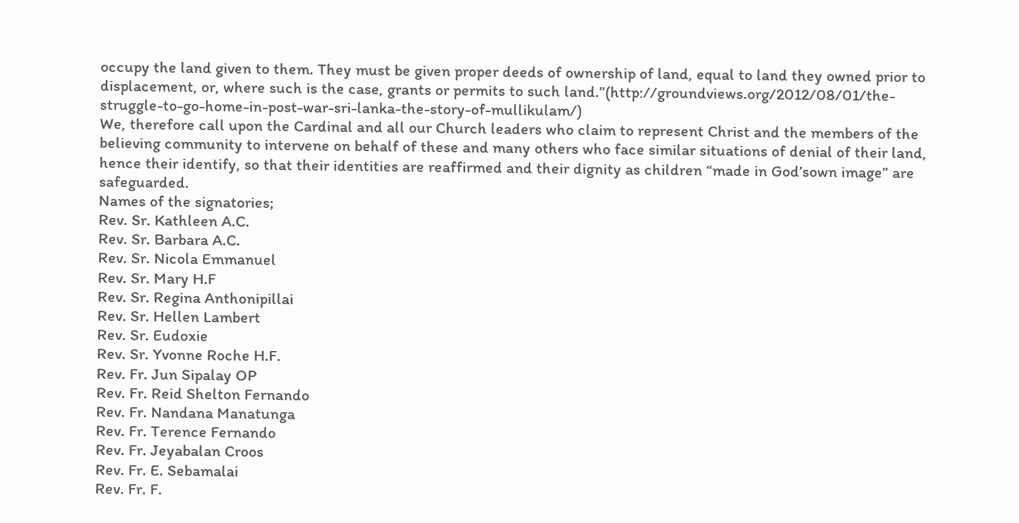occupy the land given to them. They must be given proper deeds of ownership of land, equal to land they owned prior to displacement, or, where such is the case, grants or permits to such land.”(http://groundviews.org/2012/08/01/the-struggle-to-go-home-in-post-war-sri-lanka-the-story-of-mullikulam/)
We, therefore call upon the Cardinal and all our Church leaders who claim to represent Christ and the members of the believing community to intervene on behalf of these and many others who face similar situations of denial of their land, hence their identify, so that their identities are reaffirmed and their dignity as children “made in God’sown image” are safeguarded.
Names of the signatories;
Rev. Sr. Kathleen A.C.
Rev. Sr. Barbara A.C.
Rev. Sr. Nicola Emmanuel
Rev. Sr. Mary H.F
Rev. Sr. Regina Anthonipillai
Rev. Sr. Hellen Lambert
Rev. Sr. Eudoxie
Rev. Sr. Yvonne Roche H.F.
Rev. Fr. Jun Sipalay OP
Rev. Fr. Reid Shelton Fernando
Rev. Fr. Nandana Manatunga
Rev. Fr. Terence Fernando
Rev. Fr. Jeyabalan Croos
Rev. Fr. E. Sebamalai
Rev. Fr. F.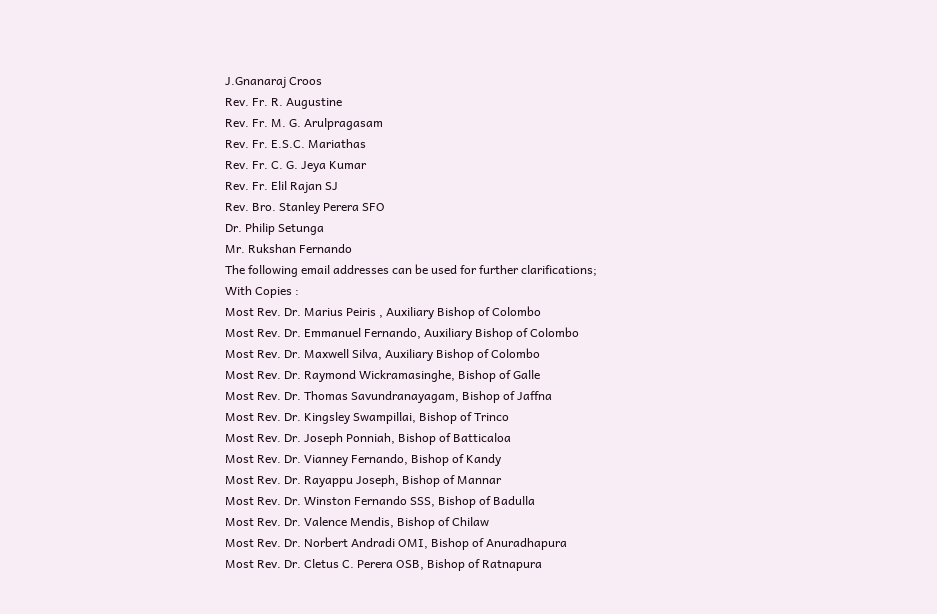J.Gnanaraj Croos
Rev. Fr. R. Augustine
Rev. Fr. M. G. Arulpragasam
Rev. Fr. E.S.C. Mariathas
Rev. Fr. C. G. Jeya Kumar
Rev. Fr. Elil Rajan SJ
Rev. Bro. Stanley Perera SFO
Dr. Philip Setunga
Mr. Rukshan Fernando
The following email addresses can be used for further clarifications;
With Copies :
Most Rev. Dr. Marius Peiris , Auxiliary Bishop of Colombo
Most Rev. Dr. Emmanuel Fernando, Auxiliary Bishop of Colombo
Most Rev. Dr. Maxwell Silva, Auxiliary Bishop of Colombo
Most Rev. Dr. Raymond Wickramasinghe, Bishop of Galle
Most Rev. Dr. Thomas Savundranayagam, Bishop of Jaffna
Most Rev. Dr. Kingsley Swampillai, Bishop of Trinco
Most Rev. Dr. Joseph Ponniah, Bishop of Batticaloa
Most Rev. Dr. Vianney Fernando, Bishop of Kandy
Most Rev. Dr. Rayappu Joseph, Bishop of Mannar
Most Rev. Dr. Winston Fernando SSS, Bishop of Badulla
Most Rev. Dr. Valence Mendis, Bishop of Chilaw
Most Rev. Dr. Norbert Andradi OMI, Bishop of Anuradhapura
Most Rev. Dr. Cletus C. Perera OSB, Bishop of Ratnapura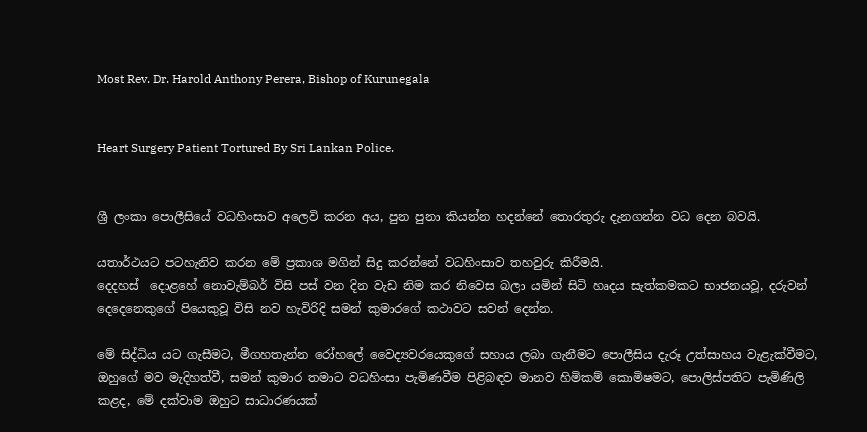Most Rev. Dr. Harold Anthony Perera, Bishop of Kurunegala


Heart Surgery Patient Tortured By Sri Lankan Police.


ශ්‍රී ලංකා පොලීසියේ වධහිංසාව අලෙවි කරන අය, පුන පුනා කියන්න හදන්නේ තොරතුරු දැනගන්න වධ දෙන බවයි.

යතාර්ථයට පටහැනිව කරන මේ ප්‍රකාශ මගින් සිදු කරන්නේ වධහිංසාව තහවුරු කිරීමයි.
දෙදහස්  දොළහේ නොවැම්බර් විසි පස් වන දින වැඩ නිම කර නිවෙස බලා යමින් සිටි හෘදය සැත්කමකට භාජනයවූ, දරුවන් දෙදෙනෙකුගේ පියෙකුවූ විසි නව හැවිරිදි සමන් කුමාරගේ කථාවට සවන් දෙන්න.

මේ සිද්ධිය යට ගැසීමට, මීගහතැන්න රෝහලේ වෛද්‍යවරයෙකුගේ සහාය ලබා ගැනීමට පොලීසිය දැරූ උත්සාහය වැළැක්වීමට, ඔහුගේ මව මැදිහත්වී, සමන් කුමාර තමාට වධහිංසා පැමිණවීම පිළිබඳව මානව හිමිකම් කොමිෂමට, පොලිස්පතිට පැමිණිලි කළද, මේ දක්වාම ඔහුට සාධාරණයක්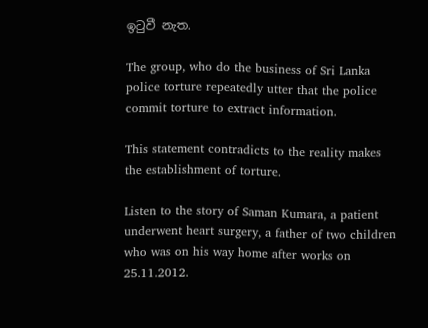ඉටුවී නැත.

The group, who do the business of Sri Lanka police torture repeatedly utter that the police commit torture to extract information.

This statement contradicts to the reality makes the establishment of torture.

Listen to the story of Saman Kumara, a patient underwent heart surgery, a father of two children who was on his way home after works on 25.11.2012.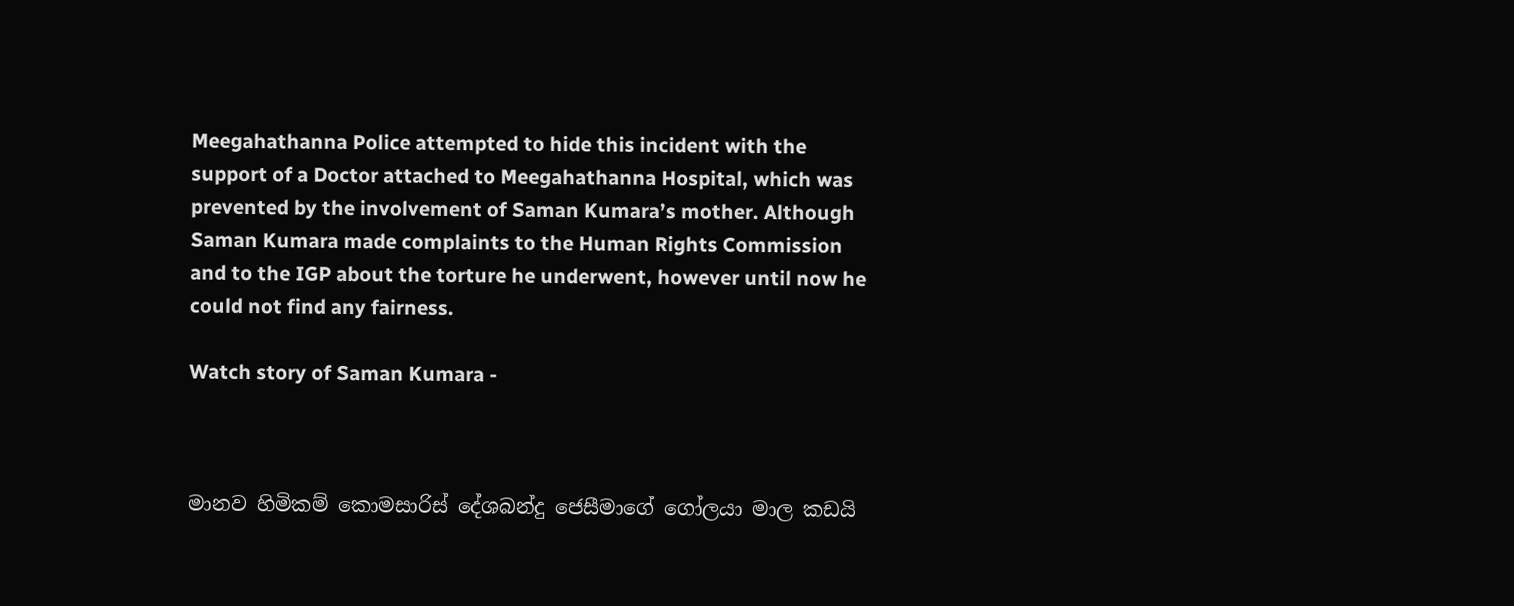Meegahathanna Police attempted to hide this incident with the support of a Doctor attached to Meegahathanna Hospital, which was prevented by the involvement of Saman Kumara’s mother. Although Saman Kumara made complaints to the Human Rights Commission and to the IGP about the torture he underwent, however until now he could not find any fairness.

Watch story of Saman Kumara -



මානව හිමිකම් කොමසාරිස් දේශබන්දු ජෙසීමාගේ ගෝලයා මාල කඩයි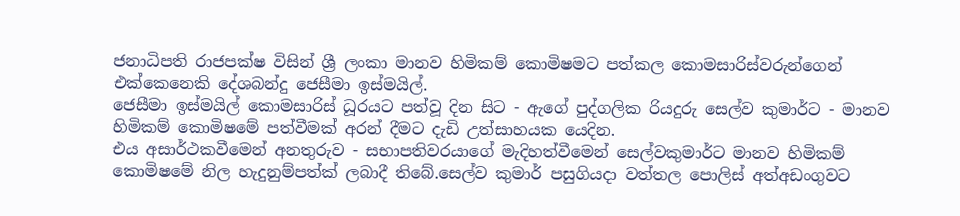ජනාධිපති රාජපක්ෂ විසින් ශ්‍රී ලංකා මානව හිමිකම් කොමිෂමට පත්කල කොමසාරිස්වරුන්ගෙන් එක්කෙනෙකි දේශබන්දු ජෙසීමා ඉස්මයිල්.
ජෙසීමා ඉස්මයිල් කොමසාරිස් ධූරයට පත්වූ දින සිට - ඇගේ පුද්ගලික රියදුරු සෙල්ව කුමාර්ට - මානව හිමිකම් කොමිෂමේ පත්වීමක් අරන් දීමට දැඩි උත්සාහයක යෙදින.
එය අසාර්ථකවීමෙන් අනතුරුව - සභාපතිවරයාගේ මැදිහත්වීමෙන් සෙල්වකුමාර්ට මානව හිමිකම් කොමිෂමේ නිල හැදුනුම්පත්ක් ලබාදී තිබේ.සෙල්ව කුමාර් පසුගියදා වත්තල පොලිස් අත්අඩංගුවට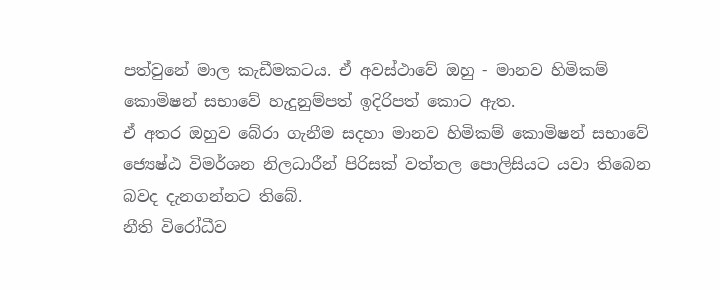පත්වුනේ මාල කැඩීමකටය. ඒ අවස්ථාවේ ඔහු - මානව හිමිකම් කොමිෂන් සභාවේ හැදුනුම්පත් ඉදිරිපත් කොට ඇත.
ඒ අතර ඔහුව බේරා ගැනීම සදහා මානව හිමිකම් කොමිෂන් සභාවේ ජ්‍යෙෂ්ඨ විමර්ශන නිලධාරීන් පිරිසක් වත්තල පොලිසියට යවා තිබෙන බවද දැනගන්නට තිබේ.
නීති විරෝධීව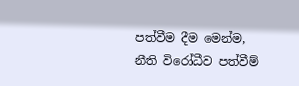පත්වීම දීම මෙන්ම, නීති විරෝධීව පත්වීම්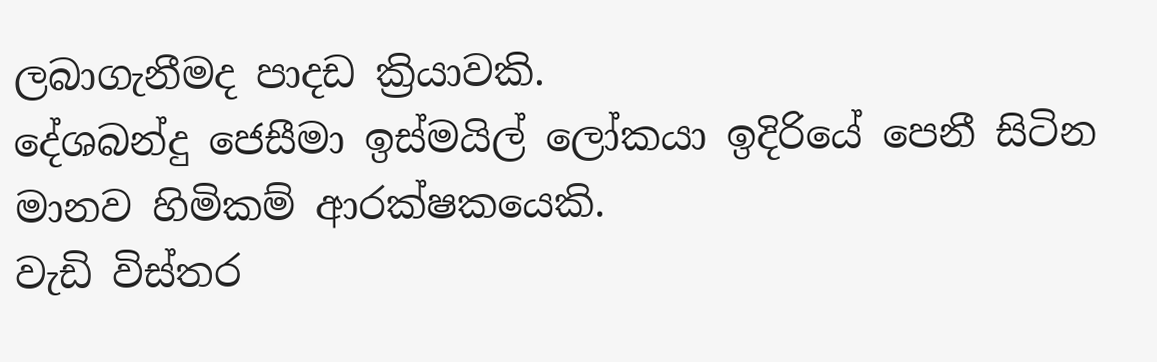ලබාගැනීමද පාදඩ ක්‍රියාවකි.
දේශබන්දු ජෙසීමා ඉස්මයිල් ලෝකයා ඉදිරියේ පෙනී සිටින මානව හිමිකම් ආරක්ෂකයෙකි.
වැඩි විස්තර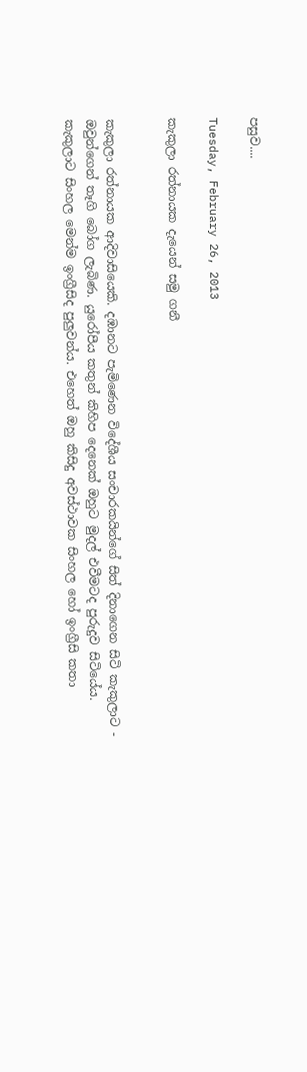පසුව....

Tuesday, February 26, 2013

කැකුලා රත්නායක දැයෙන් සමු ගනී


කැකුලා රත්නායක ආදිවාසියෙකි. දඹානට පැමිණෙන විදේශීය සංචාරකයින්ගේ සිත් දිනාගෙන සිටි කැකුලාට -  ඔවුන්ගෙන් තෑගි බෝග ලැබිණ. යුරෝපීය කතුන් කිහිප දෙනෙක් ඔහුට මුදල් එවීමටද පුරුදුව සිටියේය.
කැකුලාට සිංහල මෙන්ම ඉංග්‍රීසිද පුලුවන්ය. එහෙත් ඔහු කිසිදු අවස්ථාවක සිංහල හෝ ඉංග්‍රීසි කතා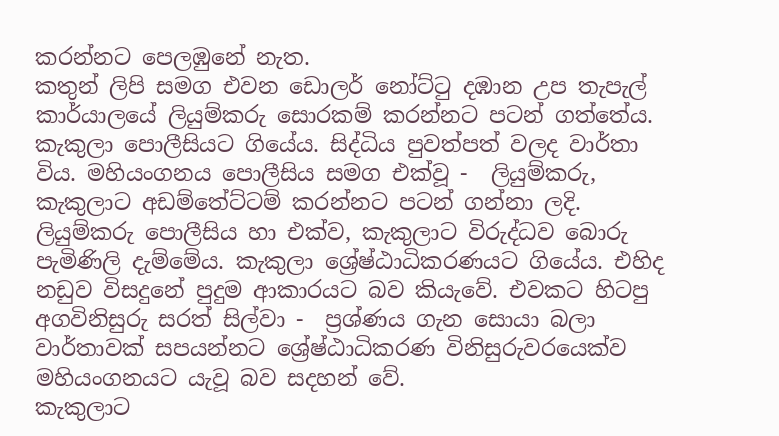කරන්නට පෙලඹුනේ නැත.
කතුන් ලිපි සමග එවන ඩොලර් නෝට්ටු දඹාන උප තැපැල් කාර්යාලයේ ලියුම්කරු සොරකම් කරන්නට පටන් ගත්තේය.
කැකුලා පොලීසියට ගියේය. සිද්ධිය පුවත්පත් වලද වාර්තා විය. මහියංගනය පොලීසිය සමග එක්වූ -  ලියුම්කරු, කැකුලාට අඩම්තේට්ටම් කරන්නට පටන් ගන්නා ලදි.
ලියුම්කරු පොලීසිය හා එක්ව, කැකුලාට විරුද්ධව බොරු පැමිණිලි දැම්මේය. කැකුලා ශ්‍රේෂ්ඨාධිකරණයට ගියේය. එහිද නඩුව විසදුනේ පුදුම ආකාරයට බව කියැවේ. එවකට හිටපු අගවිනිසුරු සරත් සිල්වා -  ප්‍රශ්ණය ගැන සොයා බලා වාර්තාවක් සපයන්නට ශ්‍රේෂ්ඨාධිකරණ විනිසුරුවරයෙක්ව මහියංගනයට යැවූ බව සදහන් වේ.
කැකුලාට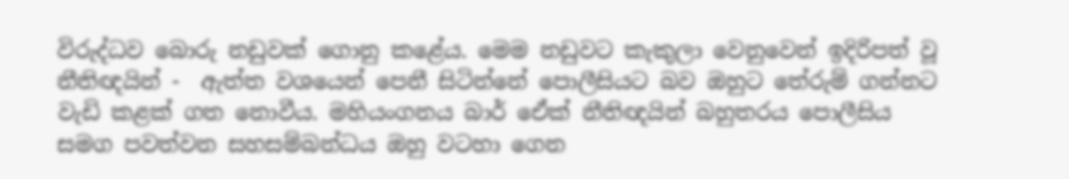විරුද්ධව බොරු නඩුවක් ගොනු කළේය. මෙම නඩුවට කැකුලා වෙනුවෙන් ඉදිරිපත් වූ නීතිඥයින් -  ඇත්ත වශයෙන් පෙනී සිටින්නේ පොලීසියට බව ඔහුට තේරුම් ගන්නට වැඩි කළක් ගත නොවීය. මහියංගනය බාර් ඒෙක් නීතිඥයින් බහුතරය පොලීසිය සමග පවත්වන සහසම්බන්ධය ඔහු වටහා ගෙන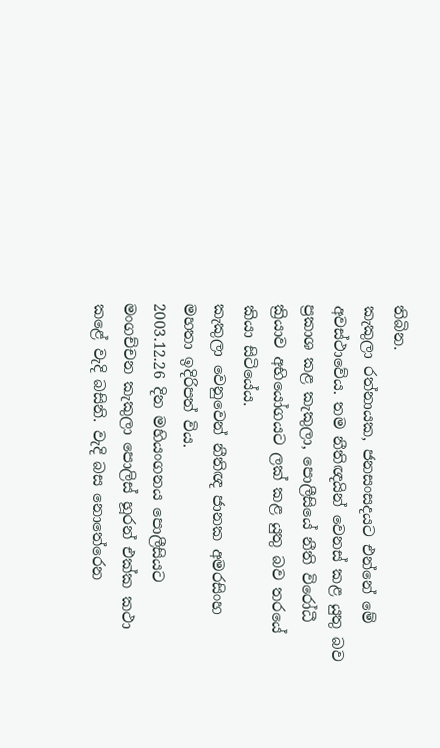තිබින.
කැකුලා රත්නායක, ජනසංසදයට එන්නේ මේ අවස්ථාවේය. තම නීතිඥයින් වෙනස් කළ යුතු බව ප්‍රකාශ කළ කැකුලා, පොලීසියේ නීති විරෝධී ක්‍රියාව අභියෝගයට ලක් කළ යුතු බව තරයේ කියා සිටියේය.
කැකුලා වෙනුවෙන් නීතිඥ ජානක අමරසිංහ මහතා ඉදිරිපත් විය.
2003.12.26 දින මහියංගනය පොලීසියට මංගච්චන කැකුලා පොලිස් හූරන් එක්ක කථා කළේ වැදි බසිනි. වැදි බස නොතේරෙන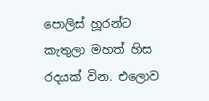පොලිස් හූරන්ට කැතුලා මහත් හිස රදයක් වින. එ‍ලොව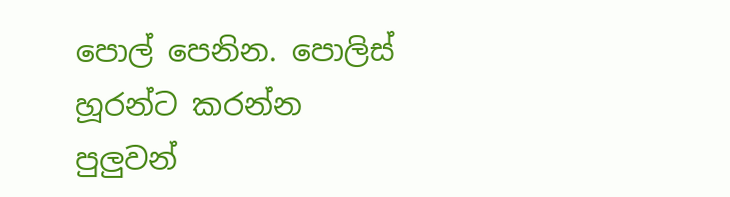පොල් පෙනින. පොලිස් හූරන්ට කරන්න පුලුවන්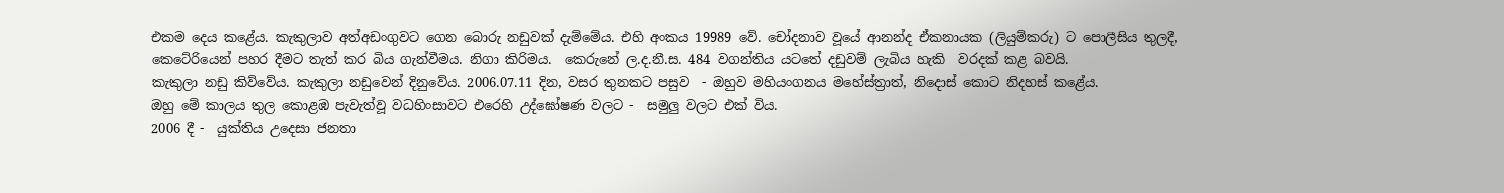එකම දෙය කළේය. කැකුලාව අත්අඩංගුවට ගෙන බොරු නඩුවක් දැම්මේය. එහි අංකය 19989 වේ. චෝදනාව වූයේ ආනන්ද ඒකනායක (ලියුම්කරු) ට පොලීසිය තුලදී, කෙටේරියෙන් පහර දීමට තැත් කර බිය ගැන්වීමය. නිගා කිරිමය.  කෙරුනේ ල.ද.නී.ස. 484 වගන්තිය යටතේ දඩුවම් ලැබිය හැකි  වරදක් කළ බවයි.
කැකුලා නඩු කිව්වේය. කැකුලා නඩුවෙන් දිනුවේය. 2006.07.11 දින, වසර තුනකට පසුව  - ඔහුව මහියංගනය මහේස්ත්‍රාත්, නිදොස් කොට නිදහස් කළේය.
ඔහු මේ කාලය තුල කොළඹ පැවැත්වූ වධහිංසාවට එරෙහි උද්ඝෝෂණ වලට -  සමුලු වලට එක් විය.
2006 දී -  යුක්තිය උදෙසා ජනතා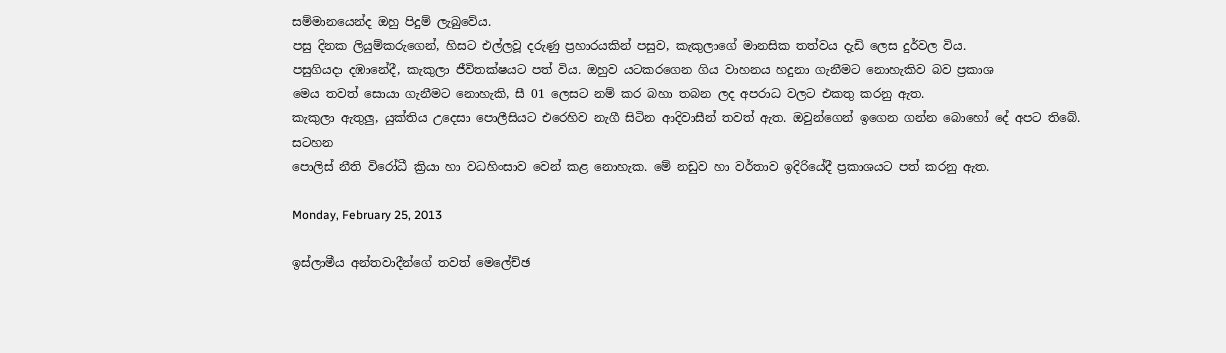සම්මානයෙන්ද ඔහු පිදුම් ලැබුවේය.
පසු දිනක ලියුම්කරුගෙන්, හිසට එල්ලවූ දරුණු ප්‍රහාරයකින් පසුව, කැකුලාගේ මානසික තත්වය දැඩි ලෙස දුර්වල විය.
පසුගියදා දඹානේදී, කැකුලා ජීවිතක්ෂයට පත් විය. ඔහුව යටකරගෙන ගිය වාහනය හදුනා ගැනීමට නොහැකිව බව ප්‍රකාශ
මෙය තවත් සොයා ගැනීමට නොහැකි, සී 01 ලෙසට නම් කර බහා තබන ලද අපරාධ වලට එකතු කරනු ඇත.
කැකුලා ඇතුලු, යුක්තිය උදෙසා පොලීසියට එරෙහිව නැගී සිටින ආදිවාසීන් තවත් ඇත. ඔවුන්ගෙන් ඉගෙන ගන්න බොහෝ දේ අපට තිබේ.
සටහන
පොලිස් නීති විරෝධී ක්‍රියා හා වධහිංසාව වෙන් කළ නොහැක. මේ නඩුව හා වර්තාව ඉදිරියේදී ප්‍රකාශයට පත් කරනු ඇත.

Monday, February 25, 2013

ඉස්ලාමීය අන්තවාදීන්ගේ තවත් මෙලේච්ඡ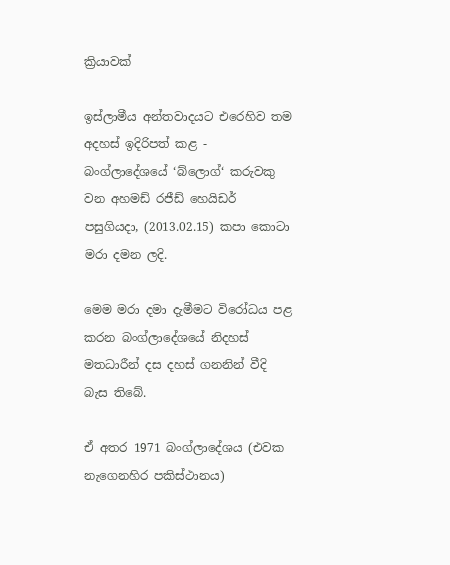ක්‍රියාවක්

ඉස්ලාමීය අන්තවාදයට එරෙහිව තම අදහස් ඉදිරිපත් කළ -  බංග්ලාදේශයේ ‘බ්ලොග්‘ කරුවකු වන අහමඩ් රජීඩ් හෙයිඩර් පසුගියදා, (2013.02.15) කපා කොටා මරා දමන ලදි.

මෙම මරා දමා දැමීමට විරෝධය පළ කරන බංග්ලාදේශයේ නිදහස් මතධාරීන් දස දහස් ගනනින් වීදි බැස තිබේ.

ඒ අතර 1971 බංග්ලාදේශය (එවක නැගෙනහිර පකිස්ථානය)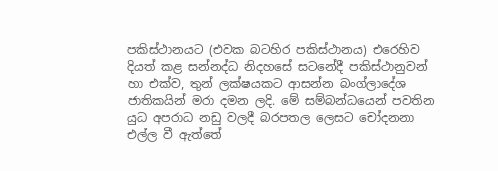පකිස්ථානයට (එවක බටහිර පකිස්ථානය) එරෙහිව දියත් කළ සන්නද්ධ නිදහසේ සටනේදී පකිස්ථානුවන් හා එක්ව, තුන් ලක්ෂයකට ආසන්න බංග්ලාදේශ ජාතිකයින් මරා දමන ලදි. මේ සම්බන්ධයෙන් පවතින යුධ අපරාධ නඩු වලදී බරපතල ලෙසට චෝදනනා එල්ල වී ඇත්තේ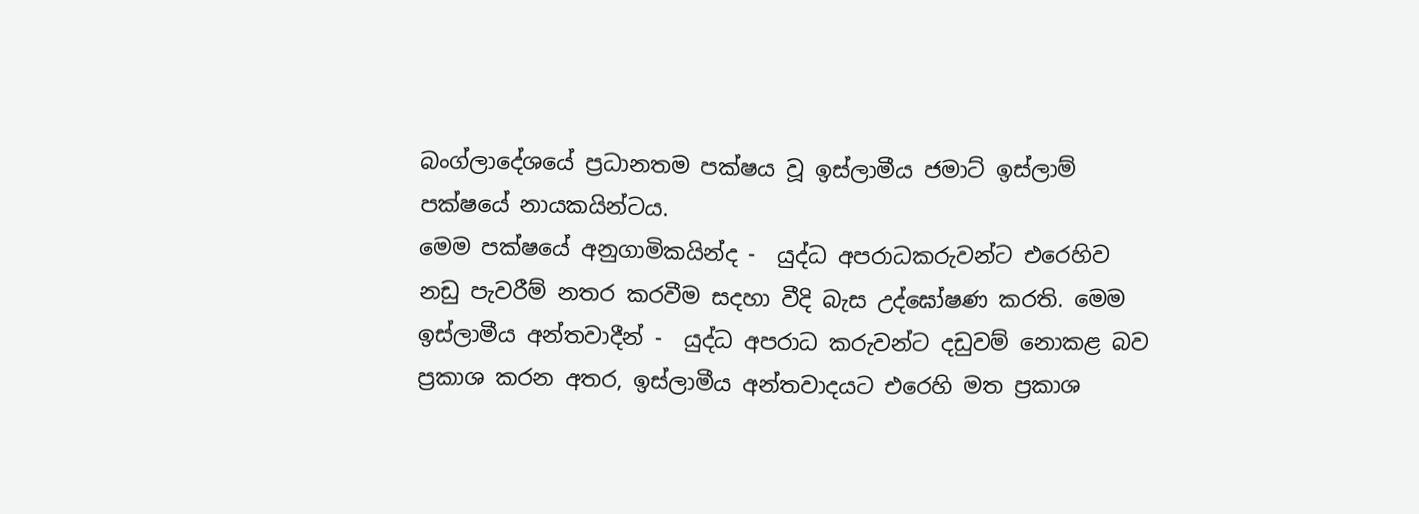බංග්ලාදේශයේ ප්‍රධානතම පක්ෂය වූ ඉස්ලාමීය ජමාට් ඉස්ලාම් පක්ෂයේ නායකයින්ටය.
මෙම පක්ෂයේ අනුගාමිකයින්ද -  යුද්ධ අපරාධකරුවන්ට එරෙහිව නඩු පැවරීම් නතර කරවීම සදහා වීදි බැස උද්ඝෝෂණ කරති. මෙම ඉස්ලාමීය අන්තවාදීන් -  යුද්ධ අපරාධ කරුවන්ට දඩුවම් නොකළ බව ප්‍රකාශ කරන අතර, ඉස්ලාමීය අන්තවාදයට එරෙහි මත ප්‍රකාශ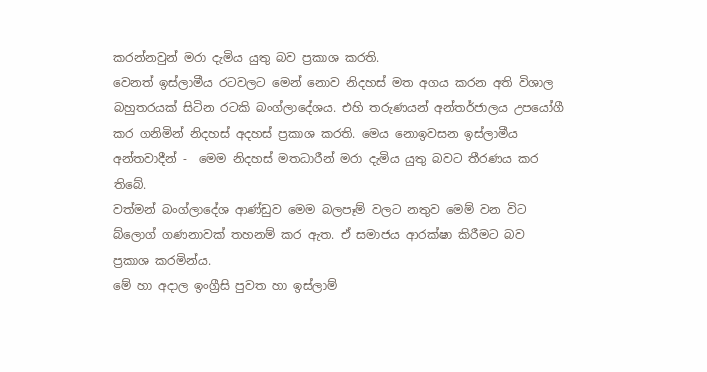කරන්නවුන් මරා දැමිය යුතු බව ප්‍රකාශ කරති.
වෙනත් ඉස්ලාමීය රටවලට මෙන් නොව නිදහස් මත අගය කරන අති විශාල බහුතරයක් සිටින රටකි බංග්ලාදේශය. එහි තරුණයන් අන්තර්ජාලය උපයෝගී කර ගනිමින් නිදහස් අදහස් ප්‍රකාශ කරති. මෙය නොඉවසන ඉස්ලාමීය අන්තවාදීන් -  මෙම නිදහස් මතධාරීන් මරා දැමිය යුතු බවට තීරණය කර තිබේ.
වත්මන් බංග්ලාදේශ ආණ්ඩුව මෙම බලපෑම් වලට නතුව මෙම් වන විට  බ්ලොග් ගණනාවක් තහනම් කර ඇත. ඒ සමාජය ආරක්ෂා කිරීමට බව ප්‍රකාශ කරමින්ය.
මේ හා අදාල ඉංග්‍රීසි පුවත හා ඉස්ලාම්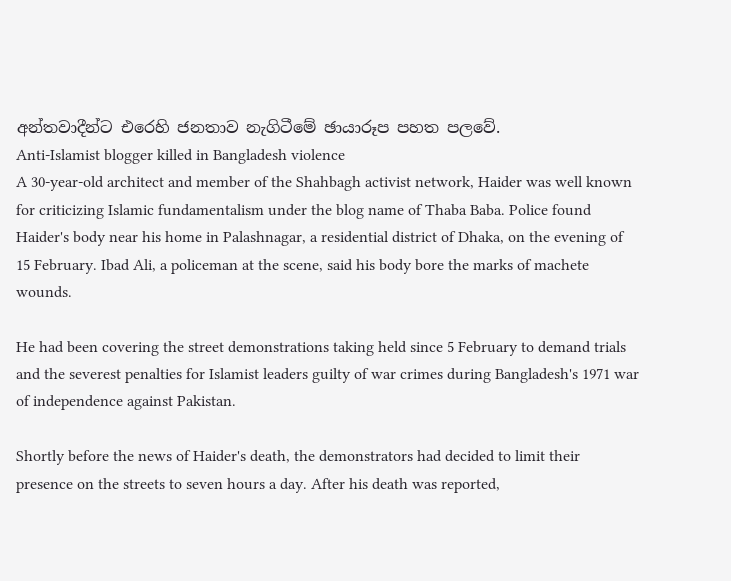අන්තවාදීන්ට එරෙහි ජනතාව නැගිටීමේ ඡායාරූප පහත පලවේ.
Anti-Islamist blogger killed in Bangladesh violence
A 30-year-old architect and member of the Shahbagh activist network, Haider was well known for criticizing Islamic fundamentalism under the blog name of Thaba Baba. Police found Haider's body near his home in Palashnagar, a residential district of Dhaka, on the evening of 15 February. Ibad Ali, a policeman at the scene, said his body bore the marks of machete wounds.

He had been covering the street demonstrations taking held since 5 February to demand trials and the severest penalties for Islamist leaders guilty of war crimes during Bangladesh's 1971 war of independence against Pakistan.

Shortly before the news of Haider's death, the demonstrators had decided to limit their presence on the streets to seven hours a day. After his death was reported,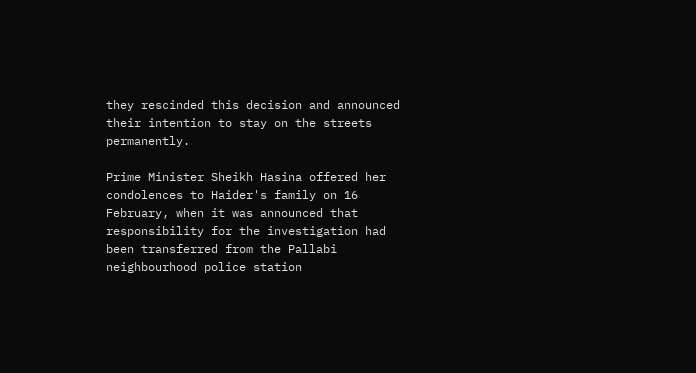they rescinded this decision and announced their intention to stay on the streets permanently.

Prime Minister Sheikh Hasina offered her condolences to Haider's family on 16 February, when it was announced that responsibility for the investigation had been transferred from the Pallabi neighbourhood police station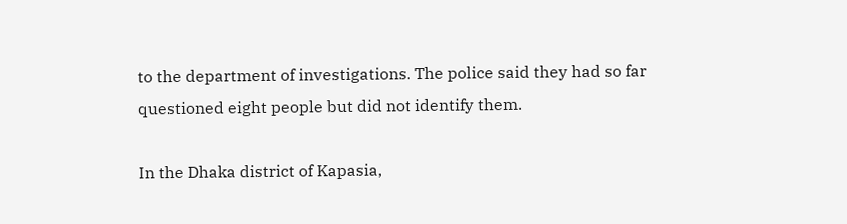to the department of investigations. The police said they had so far questioned eight people but did not identify them.

In the Dhaka district of Kapasia,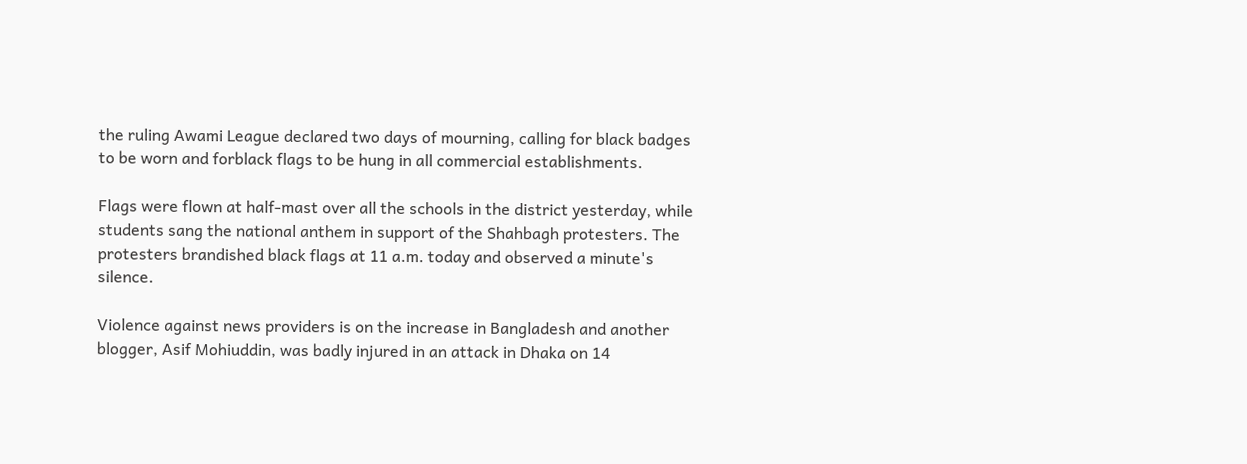the ruling Awami League declared two days of mourning, calling for black badges to be worn and forblack flags to be hung in all commercial establishments.

Flags were flown at half-mast over all the schools in the district yesterday, while students sang the national anthem in support of the Shahbagh protesters. The protesters brandished black flags at 11 a.m. today and observed a minute's silence.

Violence against news providers is on the increase in Bangladesh and another blogger, Asif Mohiuddin, was badly injured in an attack in Dhaka on 14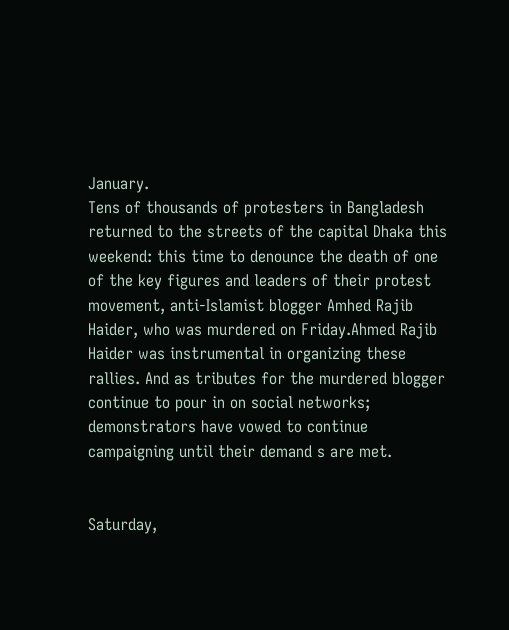January.
Tens of thousands of protesters in Bangladesh returned to the streets of the capital Dhaka this weekend: this time to denounce the death of one of the key figures and leaders of their protest movement, anti-Islamist blogger Amhed Rajib Haider, who was murdered on Friday.Ahmed Rajib Haider was instrumental in organizing these rallies. And as tributes for the murdered blogger continue to pour in on social networks; demonstrators have vowed to continue campaigning until their demand s are met.


Saturday,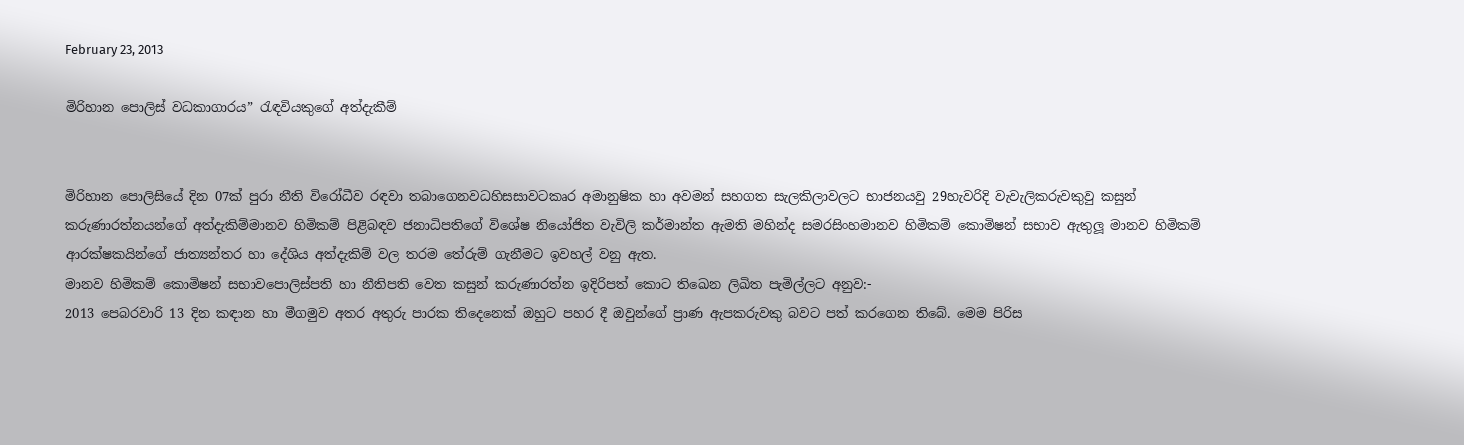February 23, 2013

මිරිහාන පොලිස් වධකාගාරය” රැඳවියකුගේ අත්දැකීම්


මිරිහාන පොලිසියේ දින 07ක් පුරා නීති විරෝධීව රඳවා තබාගෙනවධහිසසාවටකෘර අමානුෂික හා අවමන් සහගත සැලකිලාවලට භාජනයවු 29හැවරිදි වැවැලිකරුවකුවු කසුන් කරුණාරත්නයන්ගේ අත්දැකිම්මානව හිමිකම් පිළිබඳව ජනාධිපතිගේ විශේෂ නියෝජිත වැවිලි කර්මාන්ත ඇමති මහින්ද සමරසිංහමානව හිමිකම් කොමිෂන් සභාව ඇතුලූ මානව හිමිකම් ආරක්ෂකයින්ගේ ජාත්‍යන්තර හා දේශිය අත්දැකිම් වල තරම තේරුම් ගැනීමට ඉවහල් වනු ඇත.
මානව හිමිකම් කොමිෂන් සභාවපොලිස්පති හා නීතිපති වෙත කසුන් කරුණාරත්න ඉදිරිපත් කොට තිඛෙන ලිඛිත පැමිල්ලට අනුව:-
2013 පෙබරවාරි 13 දින කඳාන හා මීගමුව අතර අතුරු පාරක තිදෙනෙක් ඔහුට පහර දී ඔවුන්ගේ ප්‍රාණ ඇපකරුවකු බවට පත් කරගෙන තිබේ. මෙම පිරිස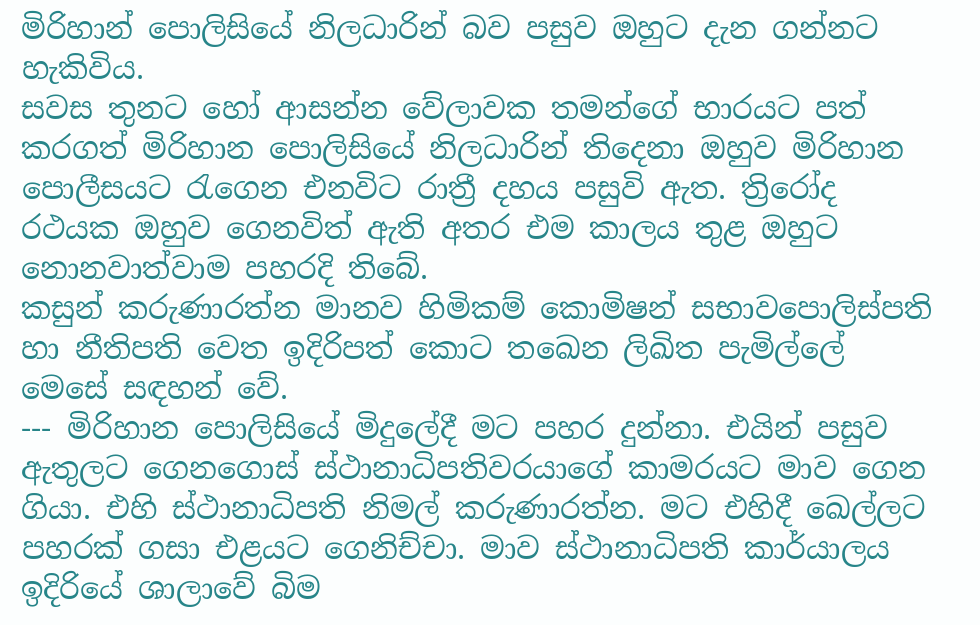මිරිහාන් පොලිසියේ නිලධාරින් බව පසුව ඔහුට දැන ගන්නට හැකිවිය.
සවස තුනට හෝ ආසන්න වේලාවක තමන්ගේ භාරයට පත් කරගත් මිරිහාන පොලිසියේ නිලධාරින් තිදෙනා ඔහුව මිරිහාන පොලීසයට රැගෙන එනවිට රාත්‍රී දහය පසුවි ඇත. ත්‍රිරෝද රථයක ඔහුව ගෙනවිත් ඇති අතර එම කාලය තුළ ඔහුට නොනවාත්වාම පහරදි තිබේ.
කසුන් කරුණාරත්න මානව හිමිකම් කොමිෂන් සභාවපොලිස්පති හා නීතිපති වෙත ඉදිරිපත් කොට තඛෙන ලිඛිත පැමිල්ලේ මෙසේ සඳහන් වේ.
--- මිරිහාන පොලිසියේ මිදුලේදී මට පහර දුන්නා. එයින් පසුව ඇතුලට ගෙනගොස් ස්ථානාධිපතිවරයාගේ කාමරයට මාව ගෙන ගියා. එහි ස්ථානාධිපති නිමල් කරුණාරත්න. මට එහිදී ඛෙල්ලට පහරක් ගසා එළයට ගෙනිච්චා. මාව ස්ථානාධිපති කාර්යාලය ඉදිරියේ ශාලාවේ බිම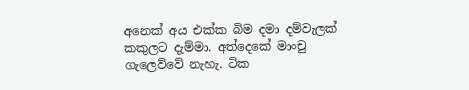අනෙක් අය එක්ක බිම දමා දම්වැලක් කකුලට දැම්මා. අත්දෙකේ මාංචු    ගැලෙව්වේ නැහැ. ටික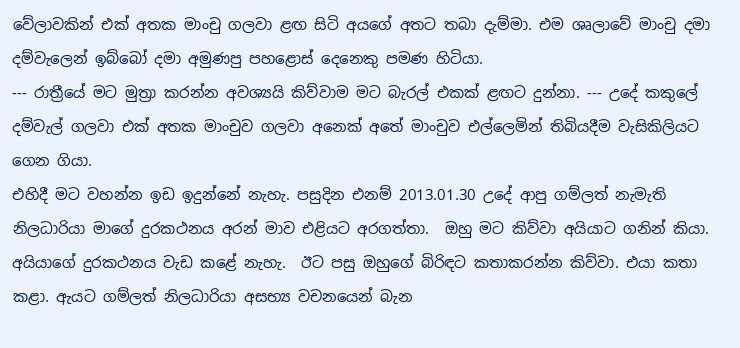වේලාවකින් එක් අතක මාංචු ගලවා ළඟ සිටි අයගේ අතට තබා දැම්මා. එම ශෘලාවේ මාංචු දමා දම්වැලෙන් ඉබ්බෝ දමා අමුණපු පහළොස් දෙනෙකු පමණ හිටියා.
--- රාත්‍රීයේ මට මුත්‍රා කරන්න අවශ්‍යයි කිව්වාම මට බැරල් එකක් ළඟට දුන්නා. --- උදේ කකුලේ දම්වැල් ගලවා එක් අතක මාංචුව ගලවා අනෙක් අතේ මාංචුව එල්ලෙමින් තිබියදීම වැසිකිලියට ගෙන ගියා.
එහිදී මට වහන්න ඉඩ ඉදුන්නේ නැහැ. පසුදින එනම් 2013.01.30 උදේ ආපු ගම්ලත් නැමැති නිලධාරියා මාගේ දුරකථනය අරන් මාව එළියට අරගත්තා.  ඔහු මට කිව්වා අයියාට ගනින් කියා. අයියාගේ දුරකථනය වැඩ කළේ නැහැ.  ඊට පසු ඔහුගේ බිරිඳට කතාකරන්න කිව්වා. එයා කතා කළා. ඇයට ගම්ලත් නිලධාරියා අසභ්‍ය වචනයෙන් බැන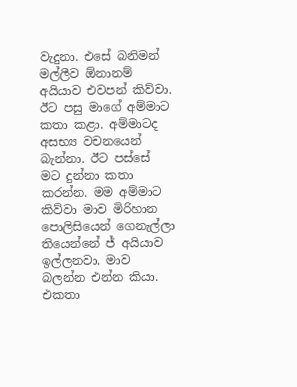වැදුනා. එසේ බනිමන් මල්ලීව ඕනානම් අයියාව එවපන් කිව්වා. ඊට පසු මාගේ අම්මාට කතා කළා. අම්මාටද අසභ්‍ය වචනයෙන් බැන්නා. ඊට පස්සේ මට දුන්නා කතා කරන්න. මම අම්මාට කිව්වා මාව මිරිහාන පොලිසියෙන් ගෙනැල්ලා තියෙන්නේ ජ් අයියාව ඉල්ලනවා. මාව බලන්න එන්න කියා. එකතා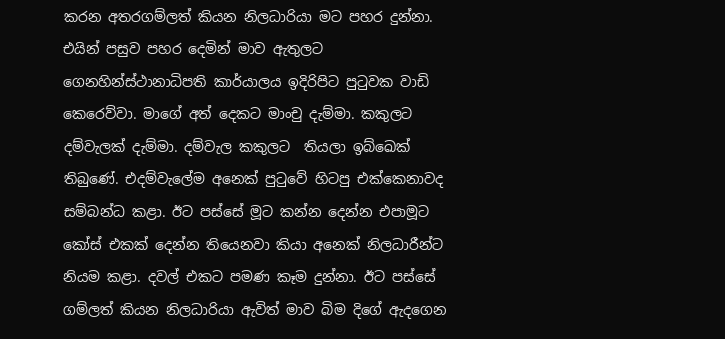කරන අතරගම්ලත් කියන නිලධාරියා මට පහර දුන්නා. එයින් පසුව පහර දෙමින් මාව ඇතුලට ගෙනහින්ස්ථානාධිපති කාර්යාලය ඉදිරිපිට පුටුවක වාඩි කෙරෙව්වා. මාගේ අත් දෙකට මාංචු දැම්මා. කකුලට දම්වැලක් දැම්මා. දම්වැල කකුලට  තියලා ඉබ්ඛෙක් තිබුණේ. එදම්වැලේම අනෙක් පුටුවේ හිටපු එක්කෙනාවද සම්බන්ධ කළා. ඊට පස්සේ මූට කන්න දෙන්න එපාමූට කෝස් එකක් දෙන්න තියෙනවා කියා අනෙක් නිලධාරීන්ට නියම කළා. දවල් එකට පමණ කෑම දුන්නා. ඊට පස්සේ ගම්ලත් කියන නිලධාරියා ඇවිත් මාව බිම දිගේ ඇදගෙන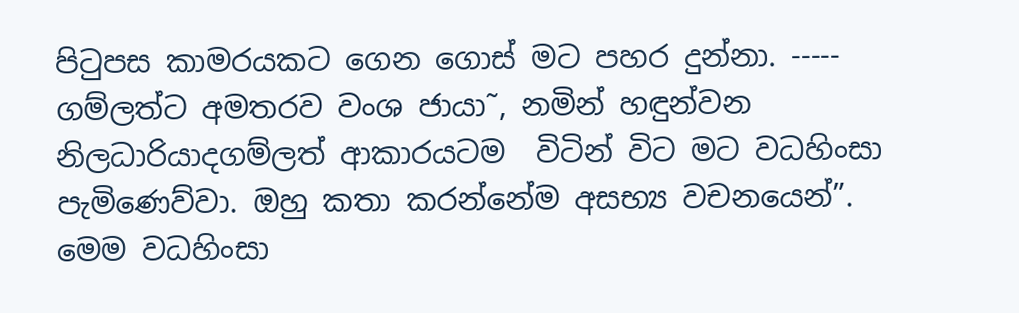පිටුපස කාමරයකට ගෙන ගොස් මට පහර දුන්නා. -----  ගම්ලත්ට අමතරව වංශ ජායා˜, නමින් හඳුන්වන නිලධාරියාදගම්ලත් ආකාරයටම  විටින් විට මට වධහිංසා පැමිණෙව්වා. ඔහු කතා කරන්නේම අසභ්‍ය වචනයෙන්”.
මෙම වධහිංසා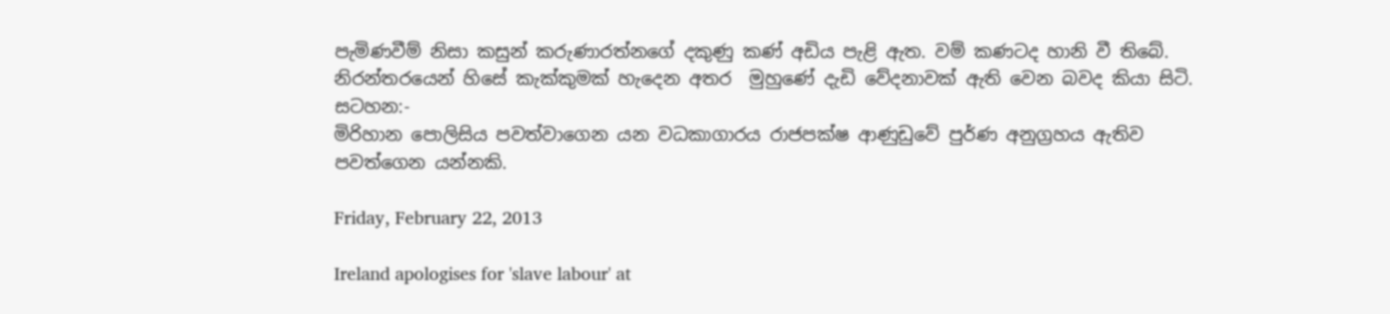පැමිණවීම් නිසා කසුන් කරුණාරත්නගේ දකුණු කණ් අඩිය පැළි ඇත. වම් කණටද හානි වී තිබේ. නිරන්තරයෙන් හිසේ කැක්කුමක් හැදෙන අතර  මුහුණේ දැඩි වේදනාවක් ඇති වෙන බවද කියා සිටි.
සටහන:-
මිරිහාන පොලිසිය පවත්වාගෙන යන වධකාගාරය රාජපක්ෂ ආණුඩුවේ පුර්ණ අනුග්‍රහය ඇතිව පවත්ගෙන යන්නකි.

Friday, February 22, 2013

Ireland apologises for 'slave labour' at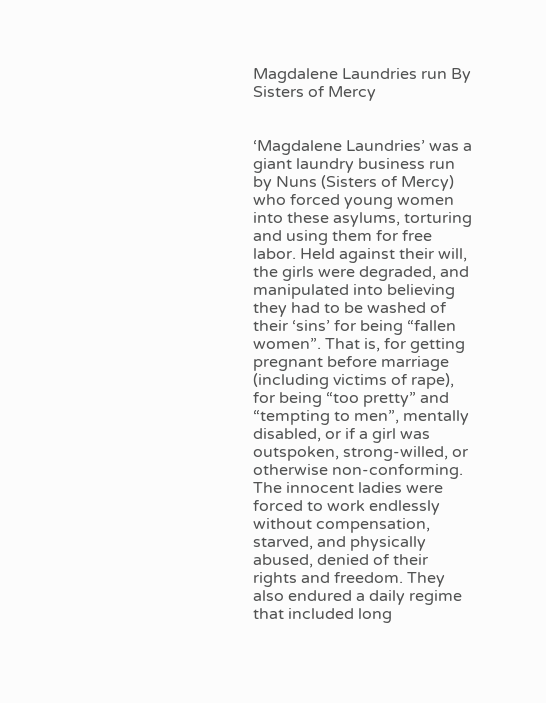Magdalene Laundries run By Sisters of Mercy


‘Magdalene Laundries’ was a giant laundry business run by Nuns (Sisters of Mercy) who forced young women into these asylums, torturing and using them for free labor. Held against their will, the girls were degraded, and manipulated into believing they had to be washed of their ‘sins’ for being “fallen women”. That is, for getting pregnant before marriage (including victims of rape), for being “too pretty” and “tempting to men”, mentally disabled, or if a girl was outspoken, strong-willed, or otherwise non-conforming.
The innocent ladies were forced to work endlessly without compensation, starved, and physically abused, denied of their rights and freedom. They also endured a daily regime that included long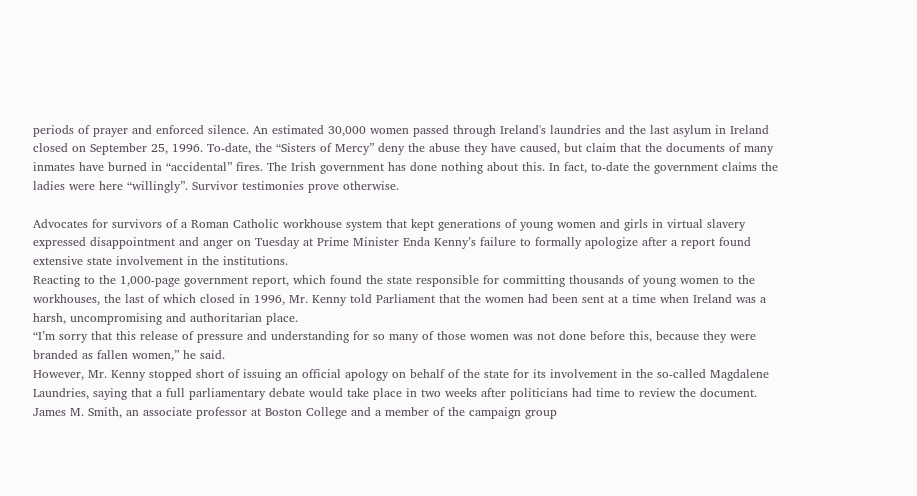periods of prayer and enforced silence. An estimated 30,000 women passed through Ireland's laundries and the last asylum in Ireland closed on September 25, 1996. To-date, the “Sisters of Mercy” deny the abuse they have caused, but claim that the documents of many inmates have burned in “accidental” fires. The Irish government has done nothing about this. In fact, to-date the government claims the ladies were here “willingly”. Survivor testimonies prove otherwise.

Advocates for survivors of a Roman Catholic workhouse system that kept generations of young women and girls in virtual slavery expressed disappointment and anger on Tuesday at Prime Minister Enda Kenny’s failure to formally apologize after a report found extensive state involvement in the institutions.
Reacting to the 1,000-page government report, which found the state responsible for committing thousands of young women to the workhouses, the last of which closed in 1996, Mr. Kenny told Parliament that the women had been sent at a time when Ireland was a harsh, uncompromising and authoritarian place.
“I’m sorry that this release of pressure and understanding for so many of those women was not done before this, because they were branded as fallen women,” he said.
However, Mr. Kenny stopped short of issuing an official apology on behalf of the state for its involvement in the so-called Magdalene Laundries, saying that a full parliamentary debate would take place in two weeks after politicians had time to review the document.
James M. Smith, an associate professor at Boston College and a member of the campaign group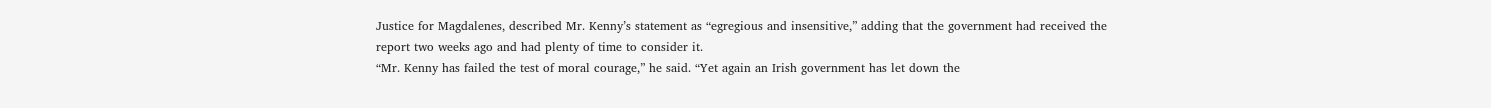Justice for Magdalenes, described Mr. Kenny’s statement as “egregious and insensitive,” adding that the government had received the report two weeks ago and had plenty of time to consider it.
“Mr. Kenny has failed the test of moral courage,” he said. “Yet again an Irish government has let down the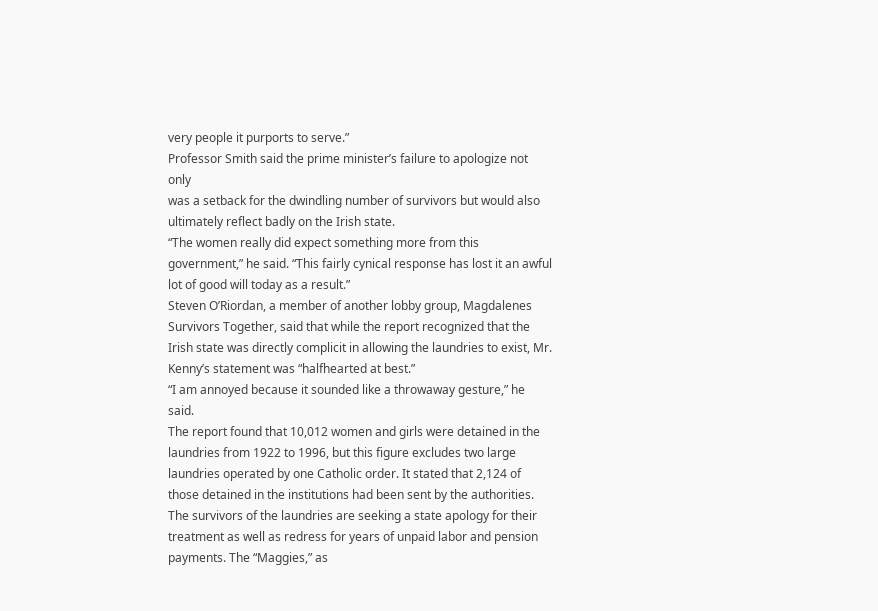very people it purports to serve.”
Professor Smith said the prime minister’s failure to apologize not only
was a setback for the dwindling number of survivors but would also ultimately reflect badly on the Irish state.
“The women really did expect something more from this government,” he said. “This fairly cynical response has lost it an awful lot of good will today as a result.”
Steven O’Riordan, a member of another lobby group, Magdalenes Survivors Together, said that while the report recognized that the Irish state was directly complicit in allowing the laundries to exist, Mr. Kenny’s statement was “halfhearted at best.”
“I am annoyed because it sounded like a throwaway gesture,” he said.
The report found that 10,012 women and girls were detained in the laundries from 1922 to 1996, but this figure excludes two large laundries operated by one Catholic order. It stated that 2,124 of those detained in the institutions had been sent by the authorities.
The survivors of the laundries are seeking a state apology for their treatment as well as redress for years of unpaid labor and pension payments. The “Maggies,” as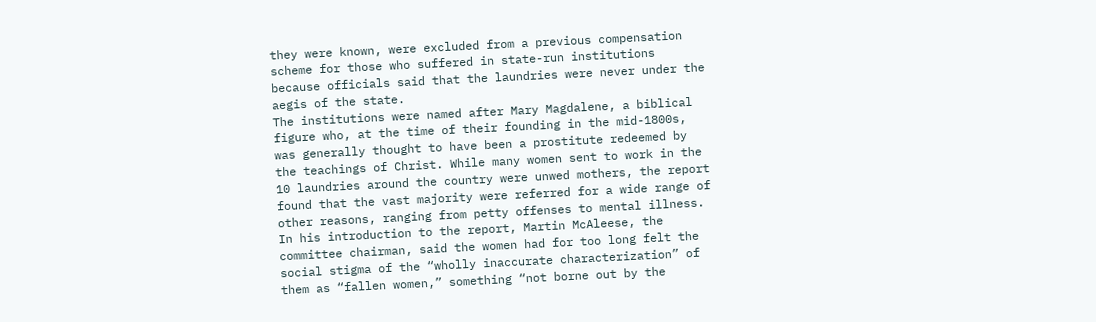they were known, were excluded from a previous compensation scheme for those who suffered in state-run institutions because officials said that the laundries were never under the aegis of the state.
The institutions were named after Mary Magdalene, a biblical figure who, at the time of their founding in the mid-1800s, was generally thought to have been a prostitute redeemed by the teachings of Christ. While many women sent to work in the 10 laundries around the country were unwed mothers, the report found that the vast majority were referred for a wide range of other reasons, ranging from petty offenses to mental illness.
In his introduction to the report, Martin McAleese, the committee chairman, said the women had for too long felt the social stigma of the “wholly inaccurate characterization” of them as “fallen women,” something “not borne out by the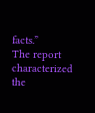facts.”
The report characterized the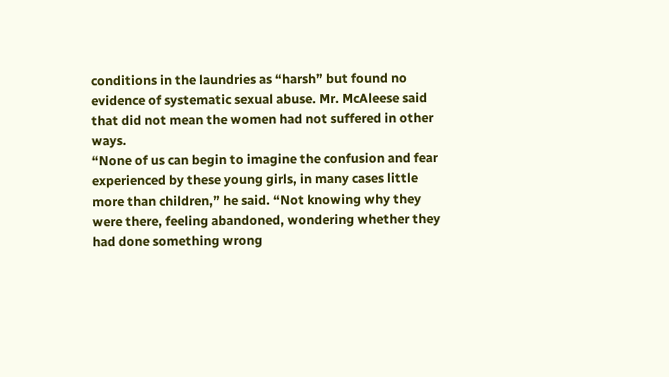conditions in the laundries as “harsh” but found no evidence of systematic sexual abuse. Mr. McAleese said that did not mean the women had not suffered in other ways.
“None of us can begin to imagine the confusion and fear experienced by these young girls, in many cases little more than children,” he said. “Not knowing why they were there, feeling abandoned, wondering whether they had done something wrong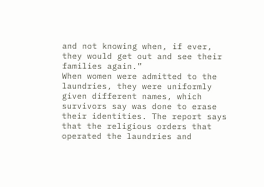and not knowing when, if ever, they would get out and see their families again.”
When women were admitted to the laundries, they were uniformly given different names, which survivors say was done to erase their identities. The report says that the religious orders that operated the laundries and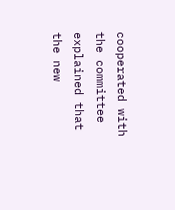cooperated with the committee explained that the new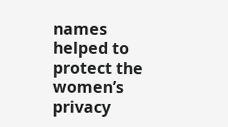names helped to protect the women’s privacy